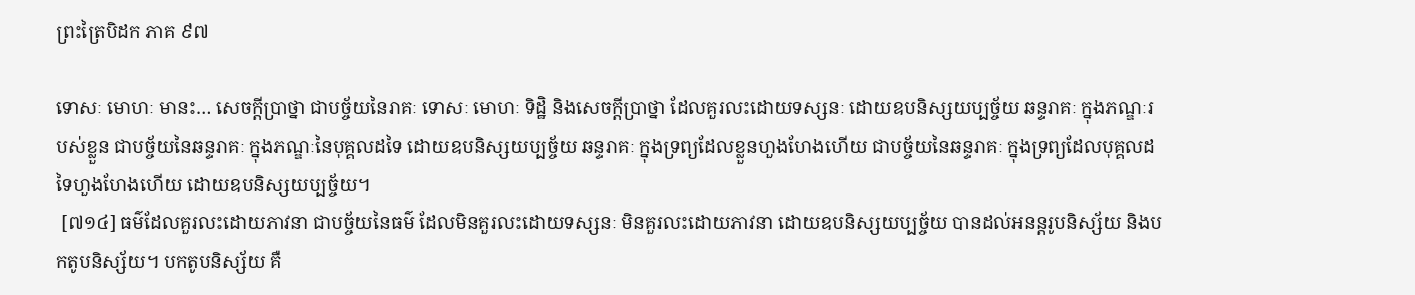ព្រះត្រៃបិដក ភាគ ៩៧

ទោសៈ មោហៈ មានះ… សេចក្តីប្រាថ្នា ជាបច្ច័យនៃរាគៈ ទោសៈ មោហៈ ទិដ្ឋិ និងសេចក្តីប្រាថ្នា ដែលគួរលះដោយទស្សនៈ ដោយឧបនិស្សយប្បច្ច័យ ឆន្ទរាគៈ ក្នុងភណ្ឌៈរបស់ខ្លួន ជាបច្ច័យនៃឆន្ទរាគៈ ក្នុងភណ្ឌៈនៃបុគ្គលដទៃ ដោយឧបនិស្សយប្បច្ច័យ ឆន្ទរាគៈ ក្នុងទ្រព្យដែលខ្លួនហួងហែងហើយ ជាបច្ច័យនៃឆន្ទរាគៈ ក្នុងទ្រព្យដែលបុគ្គលដទៃហួងហែងហើយ ដោយឧបនិស្សយប្បច្ច័យ។
 [៧១៤] ធម៌ដែលគួរលះដោយភាវនា ជាបច្ច័យនៃធម៌ ដែលមិនគួរលះដោយទស្សនៈ មិនគួរលះដោយភាវនា ដោយឧបនិស្សយប្បច្ច័យ បានដល់អនន្តរូបនិស្ស័យ និងបកតូបនិស្ស័យ។ បកតូបនិស្ស័យ គឺ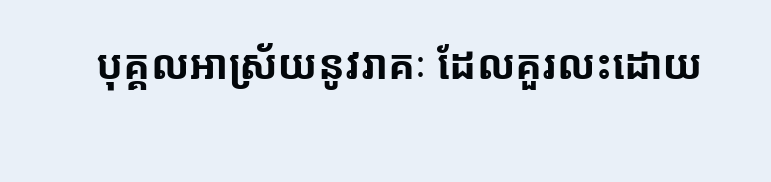បុគ្គលអាស្រ័យនូវរាគៈ ដែលគួរលះដោយ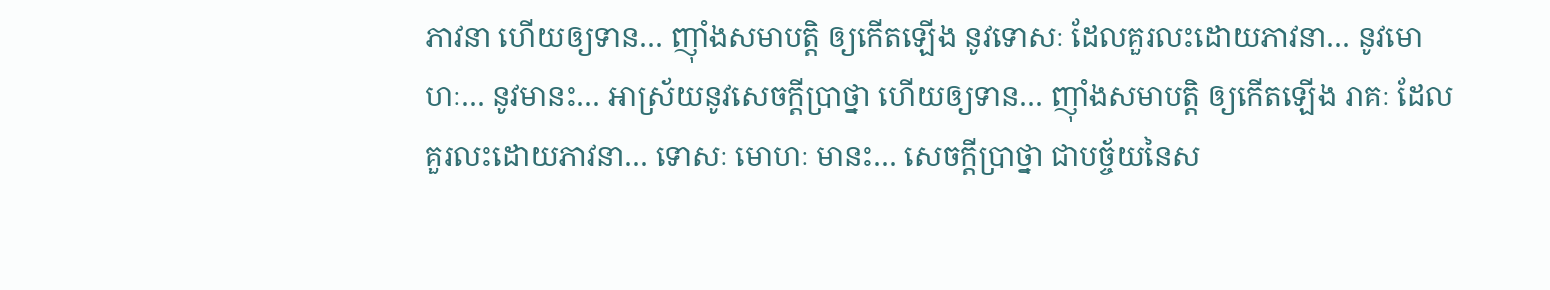ភាវនា ហើយឲ្យទាន… ញ៉ាំងសមាបត្តិ ឲ្យកើតឡើង នូវទោសៈ ដែលគួរលះដោយភាវនា… នូវមោហៈ… នូវមានះ… អាស្រ័យនូវសេចក្តីប្រាថ្នា ហើយឲ្យទាន… ញ៉ាំងសមាបត្តិ ឲ្យកើតឡើង រាគៈ ដែលគួរលះដោយភាវនា… ទោសៈ មោហៈ មានះ… សេចក្តីប្រាថ្នា ជាបច្ច័យនៃស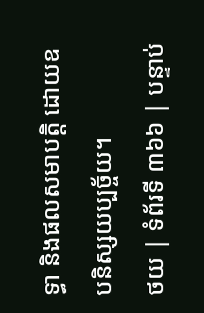ទ្ធា និងផលសមាបត្តិ ដោយឧបនិស្សយប្បច្ច័យ។
ថយ | ទំព័រទី ៣៦៦ | បន្ទាប់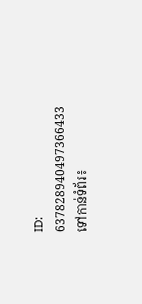ID: 637828940497366433
ទៅកាន់ទំព័រ៖